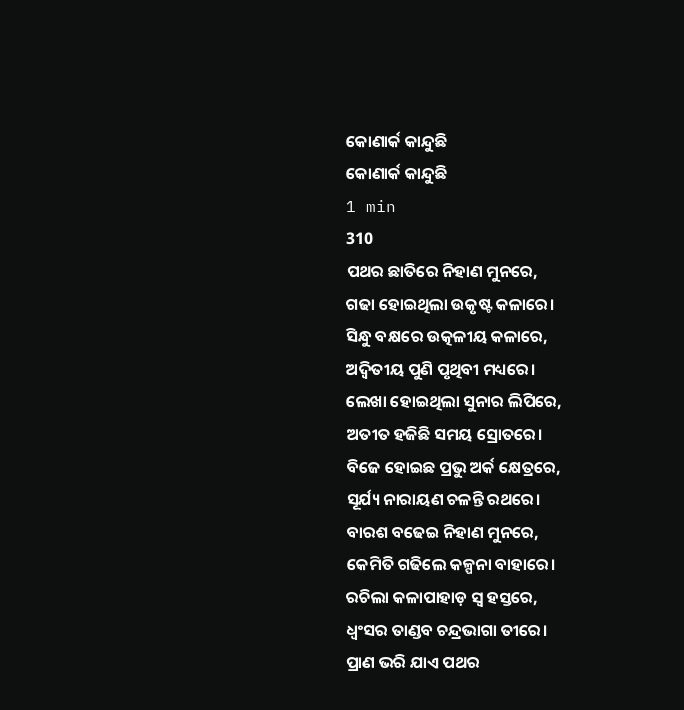କୋଣାର୍କ କାନ୍ଦୁଛି
କୋଣାର୍କ କାନ୍ଦୁଛି
1 min
310
ପଥର ଛାତିରେ ନିହାଣ ମୁନରେ,
ଗଢା ହୋଇଥିଲା ଉକୃଷ୍ଟ କଳାରେ।
ସିନ୍ଧୁ ବକ୍ଷରେ ଉତ୍କଳୀୟ କଳାରେ,
ଅଦ୍ବିତୀୟ ପୁଣି ପୃଥିବୀ ମଧ୍ୟରେ।
ଲେଖା ହୋଇଥିଲା ସୁନାର ଲିପିରେ,
ଅତୀତ ହଜିଛି ସମୟ ସ୍ରୋତରେ।
ବିଜେ ହୋଇଛ ପ୍ରଭୁ ଅର୍କ କ୍ଷେତ୍ରରେ,
ସୂର୍ଯ୍ୟ ନାରାୟଣ ଚଳନ୍ତି ରଥରେ।
ବାରଶ ବଢେଇ ନିହାଣ ମୁନରେ,
କେମିତି ଗଢିଲେ କଳ୍ପନା ବାହାରେ।
ରଚିଲା କଳାପାହାଡ଼ ସ୍ୱ ହସ୍ତରେ,
ଧ୍ବଂସର ତାଣ୍ଡବ ଚନ୍ଦ୍ରଭାଗା ତୀରେ।
ପ୍ରାଣ ଭରି ଯାଏ ପଥର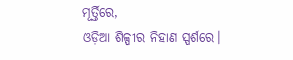ମୂର୍ତ୍ତିରେ,
ଓଡ଼ିଆ ଶିଳ୍ପୀର ନିହାଣ ସ୍ପର୍ଶରେ।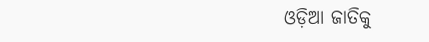ଓଡ଼ିଆ ଜାତିକୁ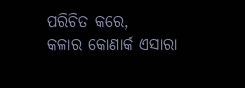ପରିଚିତ କରେ,
କଳାର କୋଣାର୍କ ଏସାରା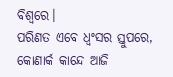ବିଶ୍ୱରେ।
ପରିଣତ ଏବେ ଧ୍ୱଂସର ସ୍ତୁପରେ,
କୋଣାର୍କ କାନ୍ଦେ ଆଜି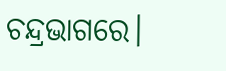ଚନ୍ଦ୍ରଭାଗରେ।